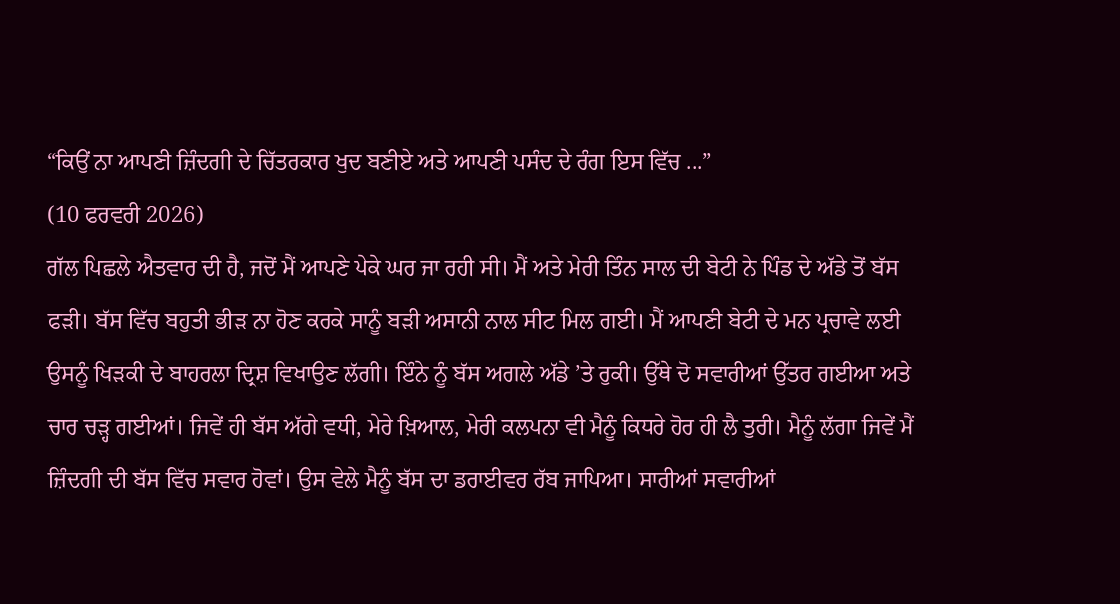“ਕਿਉਂ ਨਾ ਆਪਣੀ ਜ਼ਿੰਦਗੀ ਦੇ ਚਿੱਤਰਕਾਰ ਖੁਦ ਬਣੀਏ ਅਤੇ ਆਪਣੀ ਪਸੰਦ ਦੇ ਰੰਗ ਇਸ ਵਿੱਚ ...”
(10 ਫਰਵਰੀ 2026)
ਗੱਲ ਪਿਛਲੇ ਐਤਵਾਰ ਦੀ ਹੈ, ਜਦੋਂ ਮੈਂ ਆਪਣੇ ਪੇਕੇ ਘਰ ਜਾ ਰਹੀ ਸੀ। ਮੈਂ ਅਤੇ ਮੇਰੀ ਤਿੰਨ ਸਾਲ ਦੀ ਬੇਟੀ ਨੇ ਪਿੰਡ ਦੇ ਅੱਡੇ ਤੋਂ ਬੱਸ ਫੜੀ। ਬੱਸ ਵਿੱਚ ਬਹੁਤੀ ਭੀੜ ਨਾ ਹੋਣ ਕਰਕੇ ਸਾਨੂੰ ਬੜੀ ਅਸਾਨੀ ਨਾਲ ਸੀਟ ਮਿਲ ਗਈ। ਮੈਂ ਆਪਣੀ ਬੇਟੀ ਦੇ ਮਨ ਪ੍ਰਚਾਵੇ ਲਈ ਉਸਨੂੰ ਖਿੜਕੀ ਦੇ ਬਾਹਰਲਾ ਦ੍ਰਿਸ਼ ਵਿਖਾਉਣ ਲੱਗੀ। ਇੰਨੇ ਨੂੰ ਬੱਸ ਅਗਲੇ ਅੱਡੇ ’ਤੇ ਰੁਕੀ। ਉੱਥੇ ਦੋ ਸਵਾਰੀਆਂ ਉੱਤਰ ਗਈਆ ਅਤੇ ਚਾਰ ਚੜ੍ਹ ਗਈਆਂ। ਜਿਵੇਂ ਹੀ ਬੱਸ ਅੱਗੇ ਵਧੀ, ਮੇਰੇ ਖ਼ਿਆਲ, ਮੇਰੀ ਕਲਪਨਾ ਵੀ ਮੈਨੂੰ ਕਿਧਰੇ ਹੋਰ ਹੀ ਲੈ ਤੁਰੀ। ਮੈਨੂੰ ਲੱਗਾ ਜਿਵੇਂ ਮੈਂ ਜ਼ਿੰਦਗੀ ਦੀ ਬੱਸ ਵਿੱਚ ਸਵਾਰ ਹੋਵਾਂ। ਉਸ ਵੇਲੇ ਮੈਨੂੰ ਬੱਸ ਦਾ ਡਰਾਈਵਰ ਰੱਬ ਜਾਪਿਆ। ਸਾਰੀਆਂ ਸਵਾਰੀਆਂ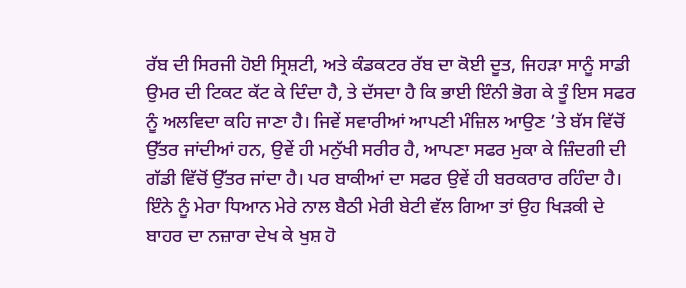ਰੱਬ ਦੀ ਸਿਰਜੀ ਹੋਈ ਸ੍ਰਿਸ਼ਟੀ, ਅਤੇ ਕੰਡਕਟਰ ਰੱਬ ਦਾ ਕੋਈ ਦੂਤ, ਜਿਹੜਾ ਸਾਨੂੰ ਸਾਡੀ ਉਮਰ ਦੀ ਟਿਕਟ ਕੱਟ ਕੇ ਦਿੰਦਾ ਹੈ, ਤੇ ਦੱਸਦਾ ਹੈ ਕਿ ਭਾਈ ਇੰਨੀ ਭੋਗ ਕੇ ਤੂੰ ਇਸ ਸਫਰ ਨੂੰ ਅਲਵਿਦਾ ਕਹਿ ਜਾਣਾ ਹੈ। ਜਿਵੇਂ ਸਵਾਰੀਆਂ ਆਪਣੀ ਮੰਜ਼ਿਲ ਆਉਣ ’ਤੇ ਬੱਸ ਵਿੱਚੋਂ ਉੱਤਰ ਜਾਂਦੀਆਂ ਹਨ, ਉਵੇਂ ਹੀ ਮਨੁੱਖੀ ਸਰੀਰ ਹੈ, ਆਪਣਾ ਸਫਰ ਮੁਕਾ ਕੇ ਜ਼ਿੰਦਗੀ ਦੀ ਗੱਡੀ ਵਿੱਚੋਂ ਉੱਤਰ ਜਾਂਦਾ ਹੈ। ਪਰ ਬਾਕੀਆਂ ਦਾ ਸਫਰ ਉਵੇਂ ਹੀ ਬਰਕਰਾਰ ਰਹਿੰਦਾ ਹੈ।
ਇੰਨੇ ਨੂੰ ਮੇਰਾ ਧਿਆਨ ਮੇਰੇ ਨਾਲ ਬੈਠੀ ਮੇਰੀ ਬੇਟੀ ਵੱਲ ਗਿਆ ਤਾਂ ਉਹ ਖਿੜਕੀ ਦੇ ਬਾਹਰ ਦਾ ਨਜ਼ਾਰਾ ਦੇਖ ਕੇ ਖੁਸ਼ ਹੋ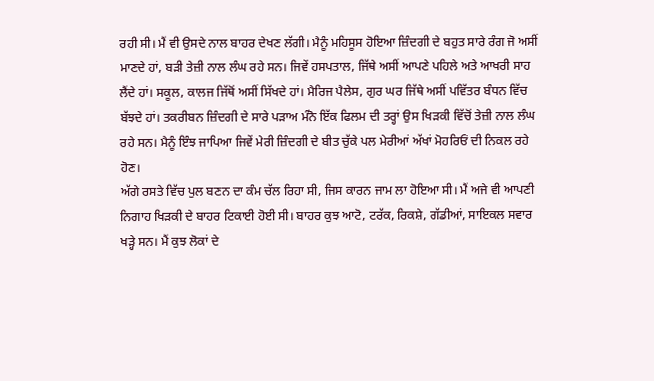ਰਹੀ ਸੀ। ਮੈਂ ਵੀ ਉਸਦੇ ਨਾਲ ਬਾਹਰ ਦੇਖਣ ਲੱਗੀ। ਮੈਨੂੰ ਮਹਿਸੂਸ ਹੋਇਆ ਜ਼ਿੰਦਗੀ ਦੇ ਬਹੁਤ ਸਾਰੇ ਰੰਗ ਜੋ ਅਸੀਂ ਮਾਣਦੇ ਹਾਂ, ਬੜੀ ਤੇਜ਼ੀ ਨਾਲ ਲੰਘ ਰਹੇ ਸਨ। ਜਿਵੇਂ ਹਸਪਤਾਲ, ਜਿੱਥੇ ਅਸੀਂ ਆਪਣੇ ਪਹਿਲੇ ਅਤੇ ਆਖਰੀ ਸਾਹ ਲੈਂਦੇ ਹਾਂ। ਸਕੂਲ, ਕਾਲਜ ਜਿੱਥੋਂ ਅਸੀਂ ਸਿੱਖਦੇ ਹਾਂ। ਮੈਰਿਜ ਪੈਲੇਸ, ਗੁਰ ਘਰ ਜਿੱਥੇ ਅਸੀਂ ਪਵਿੱਤਰ ਬੰਧਨ ਵਿੱਚ ਬੱਝਦੇ ਹਾਂ। ਤਕਰੀਬਨ ਜ਼ਿੰਦਗੀ ਦੇ ਸਾਰੇ ਪੜਾਅ ਮੰਨੋ ਇੱਕ ਫਿਲਮ ਦੀ ਤਰ੍ਹਾਂ ਉਸ ਖਿੜਕੀ ਵਿੱਚੋਂ ਤੇਜ਼ੀ ਨਾਲ ਲੰਘ ਰਹੇ ਸਨ। ਮੈਨੂੰ ਇੰਝ ਜਾਪਿਆ ਜਿਵੇਂ ਮੇਰੀ ਜ਼ਿੰਦਗੀ ਦੇ ਬੀਤ ਚੁੱਕੇ ਪਲ ਮੇਰੀਆਂ ਅੱਖਾਂ ਮੋਹਰਿਓਂ ਦੀ ਨਿਕਲ ਰਹੇ ਹੋਣ।
ਅੱਗੇ ਰਸਤੇ ਵਿੱਚ ਪੁਲ ਬਣਨ ਦਾ ਕੰਮ ਚੱਲ ਰਿਹਾ ਸੀ, ਜਿਸ ਕਾਰਨ ਜਾਮ ਲਾ ਹੋਇਆ ਸੀ। ਮੈਂ ਅਜੇ ਵੀ ਆਪਣੀ ਨਿਗਾਹ ਖਿੜਕੀ ਦੇ ਬਾਹਰ ਟਿਕਾਈ ਹੋਈ ਸੀ। ਬਾਹਰ ਕੁਝ ਆਟੋ, ਟਰੱਕ, ਰਿਕਸ਼ੇ, ਗੱਡੀਆਂ, ਸਾਇਕਲ ਸਵਾਰ ਖੜ੍ਹੇ ਸਨ। ਮੈਂ ਕੁਝ ਲੋਕਾਂ ਦੇ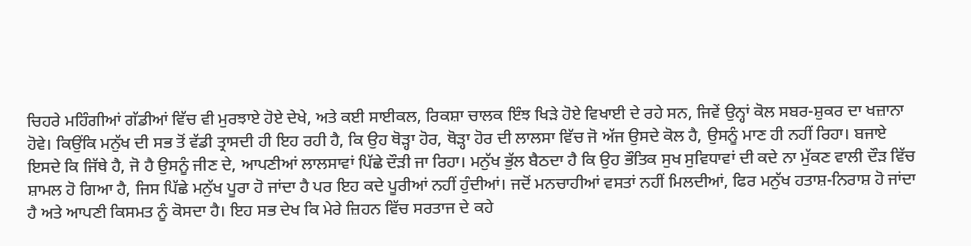ਚਿਹਰੇ ਮਹਿੰਗੀਆਂ ਗੱਡੀਆਂ ਵਿੱਚ ਵੀ ਮੁਰਝਾਏ ਹੋਏ ਦੇਖੇ, ਅਤੇ ਕਈ ਸਾਈਕਲ, ਰਿਕਸ਼ਾ ਚਾਲਕ ਇੰਝ ਖਿੜੇ ਹੋਏ ਵਿਖਾਈ ਦੇ ਰਹੇ ਸਨ, ਜਿਵੇਂ ਉਨ੍ਹਾਂ ਕੋਲ ਸਬਰ-ਸ਼ੁਕਰ ਦਾ ਖਜ਼ਾਨਾ ਹੋਵੇ। ਕਿਉਂਕਿ ਮਨੁੱਖ ਦੀ ਸਭ ਤੋਂ ਵੱਡੀ ਤ੍ਰਾਸਦੀ ਹੀ ਇਹ ਰਹੀ ਹੈ, ਕਿ ਉਹ ਥੋੜ੍ਹਾ ਹੋਰ, ਥੋੜ੍ਹਾ ਹੋਰ ਦੀ ਲਾਲਸਾ ਵਿੱਚ ਜੋ ਅੱਜ ਉਸਦੇ ਕੋਲ ਹੈ, ਉਸਨੂੰ ਮਾਣ ਹੀ ਨਹੀਂ ਰਿਹਾ। ਬਜਾਏ ਇਸਦੇ ਕਿ ਜਿੱਥੇ ਹੈ, ਜੋ ਹੈ ਉਸਨੂੰ ਜੀਣ ਦੇ, ਆਪਣੀਆਂ ਲਾਲਸਾਵਾਂ ਪਿੱਛੇ ਦੌੜੀ ਜਾ ਰਿਹਾ। ਮਨੁੱਖ ਭੁੱਲ ਬੈਠਦਾ ਹੈ ਕਿ ਉਹ ਭੌਤਿਕ ਸੁਖ ਸੁਵਿਧਾਵਾਂ ਦੀ ਕਦੇ ਨਾ ਮੁੱਕਣ ਵਾਲੀ ਦੌੜ ਵਿੱਚ ਸ਼ਾਮਲ ਹੋ ਗਿਆ ਹੈ, ਜਿਸ ਪਿੱਛੇ ਮਨੁੱਖ ਪੂਰਾ ਹੋ ਜਾਂਦਾ ਹੈ ਪਰ ਇਹ ਕਦੇ ਪੂਰੀਆਂ ਨਹੀਂ ਹੁੰਦੀਆਂ। ਜਦੋਂ ਮਨਚਾਹੀਆਂ ਵਸਤਾਂ ਨਹੀਂ ਮਿਲਦੀਆਂ, ਫਿਰ ਮਨੁੱਖ ਹਤਾਸ਼-ਨਿਰਾਸ਼ ਹੋ ਜਾਂਦਾ ਹੈ ਅਤੇ ਆਪਣੀ ਕਿਸਮਤ ਨੂੰ ਕੋਸਦਾ ਹੈ। ਇਹ ਸਭ ਦੇਖ ਕਿ ਮੇਰੇ ਜ਼ਿਹਨ ਵਿੱਚ ਸਰਤਾਜ ਦੇ ਕਹੇ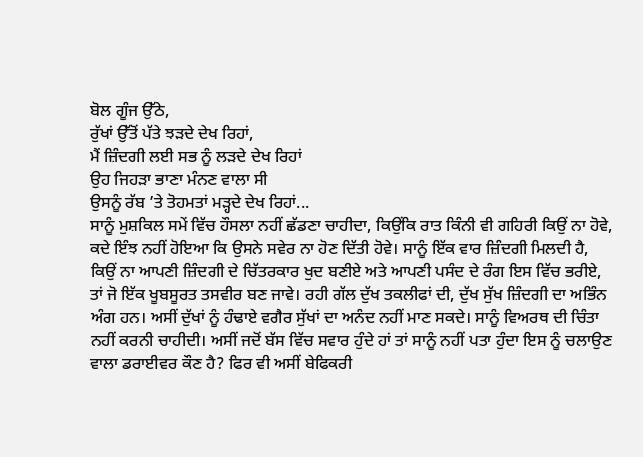ਬੋਲ ਗੂੰਜ ਉੱਠੇ,
ਰੁੱਖਾਂ ਉੱਤੋਂ ਪੱਤੇ ਝੜਦੇ ਦੇਖ ਰਿਹਾਂ,
ਮੈਂ ਜ਼ਿੰਦਗੀ ਲਈ ਸਭ ਨੂੰ ਲੜਦੇ ਦੇਖ ਰਿਹਾਂ
ਉਹ ਜਿਹੜਾ ਭਾਣਾ ਮੰਨਣ ਵਾਲਾ ਸੀ
ਉਸਨੂੰ ਰੱਬ ’ਤੇ ਤੋਹਮਤਾਂ ਮੜ੍ਹਦੇ ਦੇਖ ਰਿਹਾਂ...
ਸਾਨੂੰ ਮੁਸ਼ਕਿਲ ਸਮੇਂ ਵਿੱਚ ਹੌਸਲਾ ਨਹੀਂ ਛੱਡਣਾ ਚਾਹੀਦਾ, ਕਿਉਂਕਿ ਰਾਤ ਕਿੰਨੀ ਵੀ ਗਹਿਰੀ ਕਿਉਂ ਨਾ ਹੋਵੇ, ਕਦੇ ਇੰਝ ਨਹੀਂ ਹੋਇਆ ਕਿ ਉਸਨੇ ਸਵੇਰ ਨਾ ਹੋਣ ਦਿੱਤੀ ਹੋਵੇ। ਸਾਨੂੰ ਇੱਕ ਵਾਰ ਜ਼ਿੰਦਗੀ ਮਿਲਦੀ ਹੈ, ਕਿਉਂ ਨਾ ਆਪਣੀ ਜ਼ਿੰਦਗੀ ਦੇ ਚਿੱਤਰਕਾਰ ਖੁਦ ਬਣੀਏ ਅਤੇ ਆਪਣੀ ਪਸੰਦ ਦੇ ਰੰਗ ਇਸ ਵਿੱਚ ਭਰੀਏ, ਤਾਂ ਜੋ ਇੱਕ ਖੂਬਸੂਰਤ ਤਸਵੀਰ ਬਣ ਜਾਵੇ। ਰਹੀ ਗੱਲ ਦੁੱਖ ਤਕਲੀਫਾਂ ਦੀ, ਦੁੱਖ ਸੁੱਖ ਜ਼ਿੰਦਗੀ ਦਾ ਅਭਿੰਨ ਅੰਗ ਹਨ। ਅਸੀਂ ਦੁੱਖਾਂ ਨੂੰ ਹੰਢਾਏ ਵਗੈਰ ਸੁੱਖਾਂ ਦਾ ਅਨੰਦ ਨਹੀਂ ਮਾਣ ਸਕਦੇ। ਸਾਨੂੰ ਵਿਅਰਥ ਦੀ ਚਿੰਤਾ ਨਹੀਂ ਕਰਨੀ ਚਾਹੀਦੀ। ਅਸੀਂ ਜਦੋਂ ਬੱਸ ਵਿੱਚ ਸਵਾਰ ਹੁੰਦੇ ਹਾਂ ਤਾਂ ਸਾਨੂੰ ਨਹੀਂ ਪਤਾ ਹੁੰਦਾ ਇਸ ਨੂੰ ਚਲਾਉਣ ਵਾਲਾ ਡਰਾਈਵਰ ਕੌਣ ਹੈ? ਫਿਰ ਵੀ ਅਸੀਂ ਬੇਫਿਕਰੀ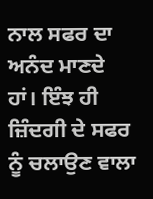ਨਾਲ ਸਫਰ ਦਾ ਅਨੰਦ ਮਾਣਦੇ ਹਾਂ। ਇੰਝ ਹੀ ਜ਼ਿੰਦਗੀ ਦੇ ਸਫਰ ਨੂੰ ਚਲਾਉਣ ਵਾਲਾ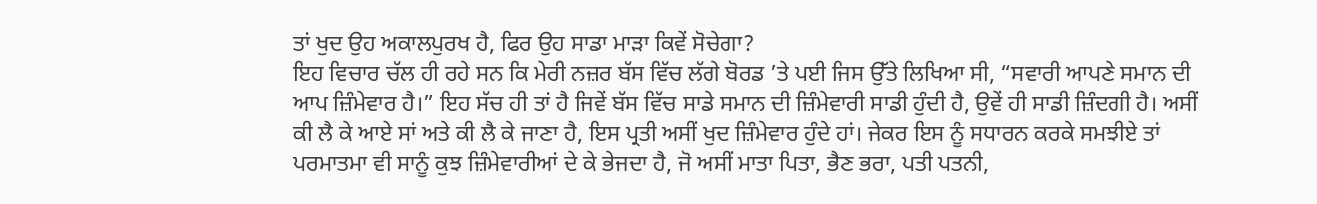ਤਾਂ ਖੁਦ ਉਹ ਅਕਾਲਪੁਰਖ ਹੈ, ਫਿਰ ਉਹ ਸਾਡਾ ਮਾੜਾ ਕਿਵੇਂ ਸੋਚੇਗਾ?
ਇਹ ਵਿਚਾਰ ਚੱਲ ਹੀ ਰਹੇ ਸਨ ਕਿ ਮੇਰੀ ਨਜ਼ਰ ਬੱਸ ਵਿੱਚ ਲੱਗੇ ਬੋਰਡ ’ਤੇ ਪਈ ਜਿਸ ਉੱਤੇ ਲਿਖਿਆ ਸੀ, “ਸਵਾਰੀ ਆਪਣੇ ਸਮਾਨ ਦੀ ਆਪ ਜ਼ਿੰਮੇਵਾਰ ਹੈ।” ਇਹ ਸੱਚ ਹੀ ਤਾਂ ਹੈ ਜਿਵੇਂ ਬੱਸ ਵਿੱਚ ਸਾਡੇ ਸਮਾਨ ਦੀ ਜ਼ਿੰਮੇਵਾਰੀ ਸਾਡੀ ਹੁੰਦੀ ਹੈ, ਉਵੇਂ ਹੀ ਸਾਡੀ ਜ਼ਿੰਦਗੀ ਹੈ। ਅਸੀਂ ਕੀ ਲੈ ਕੇ ਆਏ ਸਾਂ ਅਤੇ ਕੀ ਲੈ ਕੇ ਜਾਣਾ ਹੈ, ਇਸ ਪ੍ਰਤੀ ਅਸੀਂ ਖੁਦ ਜ਼ਿੰਮੇਵਾਰ ਹੁੰਦੇ ਹਾਂ। ਜੇਕਰ ਇਸ ਨੂੰ ਸਧਾਰਨ ਕਰਕੇ ਸਮਝੀਏ ਤਾਂ ਪਰਮਾਤਮਾ ਵੀ ਸਾਨੂੰ ਕੁਝ ਜ਼ਿੰਮੇਵਾਰੀਆਂ ਦੇ ਕੇ ਭੇਜਦਾ ਹੈ, ਜੋ ਅਸੀਂ ਮਾਤਾ ਪਿਤਾ, ਭੈਣ ਭਰਾ, ਪਤੀ ਪਤਨੀ,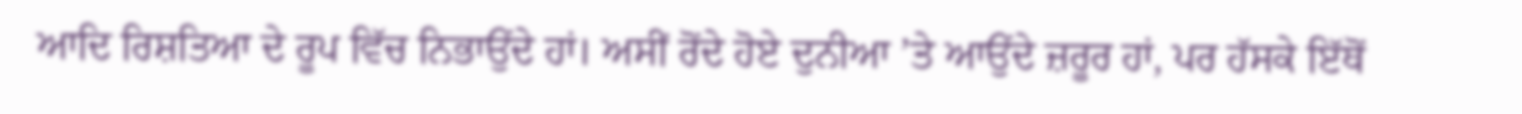ਆਦਿ ਰਿਸ਼ਤਿਆ ਦੇ ਰੂਪ ਵਿੱਚ ਨਿਭਾਉਂਦੇ ਹਾਂ। ਅਸੀਂ ਰੋਂਦੇ ਹੋਏ ਦੁਨੀਆ ’ਤੇ ਆਉਂਦੇ ਜ਼ਰੂਰ ਹਾਂ, ਪਰ ਹੱਸਕੇ ਇੱਥੋਂ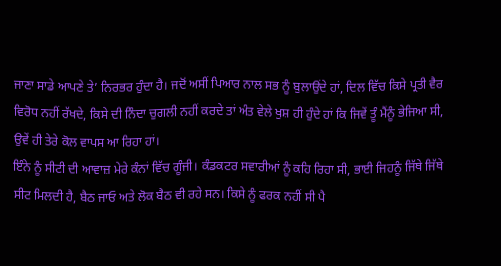ਜਾਣਾ ਸਾਡੇ ਆਪਣੇ ਤੇ’ ਨਿਰਭਰ ਹੁੰਦਾ ਹੈ। ਜਦੋਂ ਅਸੀਂ ਪਿਆਰ ਨਾਲ ਸਭ ਨੂੰ ਬੁਲਾਉਂਦੇ ਹਾਂ, ਦਿਲ ਵਿੱਚ ਕਿਸੇ ਪ੍ਰਤੀ ਵੈਰ ਵਿਰੋਧ ਨਹੀਂ ਰੱਖਦੇ, ਕਿਸੇ ਦੀ ਨਿੰਦਾ ਚੁਗਲੀ ਨਹੀਂ ਕਰਦੇ ਤਾਂ ਅੰਤ ਵੇਲੇ ਖੁਸ਼ ਹੀ ਹੁੰਦੇ ਹਾਂ ਕਿ ਜਿਵੇਂ ਤੂੰ ਮੈਂਨੂੰ ਭੇਜਿਆ ਸੀ, ਉਵੇਂ ਹੀ ਤੇਰੇ ਕੋਲ ਵਾਪਸ ਆ ਰਿਹਾ ਹਾਂ।
ਇੰਨੇ ਨੂੰ ਸੀਟੀ ਦੀ ਆਵਾਜ਼ ਮੇਰੇ ਕੰਨਾਂ ਵਿੱਚ ਗੂੰਜੀ। ਕੰਡਕਟਰ ਸਵਾਰੀਆਂ ਨੂੰ ਕਹਿ ਰਿਹਾ ਸੀ, ਭਾਈ ਜਿਹਨੂੰ ਜਿੱਥੇ ਜਿੱਥੇ ਸੀਟ ਮਿਲਦੀ ਹੈ, ਬੈਠ ਜਾਓ ਅਤੇ ਲੋਕ ਬੈਠ ਵੀ ਰਹੇ ਸਨ। ਕਿਸੇ ਨੂੰ ਫਰਕ ਨਹੀਂ ਸੀ ਪੈ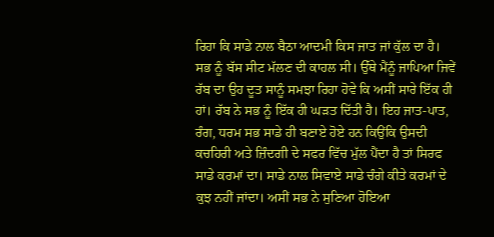ਰਿਹਾ ਕਿ ਸਾਡੇ ਨਾਲ ਬੈਠਾ ਆਦਮੀ ਕਿਸ ਜਾਤ ਜਾਂ ਕੁੱਲ ਦਾ ਹੈ। ਸਭ ਨੂੰ ਬੱਸ ਸੀਟ ਮੱਲਣ ਦੀ ਕਾਹਲ ਸੀ। ਉੱਥੇ ਮੈਂਨੂੰ ਜਾਪਿਆ ਜਿਵੇਂ ਰੱਬ ਦਾ ਉਹ ਦੂਤ ਸਾਨੂੰ ਸਮਝਾ ਰਿਹਾ ਹੋਵੇ ਕਿ ਅਸੀਂ ਸਾਰੇ ਇੱਕ ਹੀ ਹਾਂ। ਰੱਬ ਨੇ ਸਭ ਨੂੰ ਇੱਕ ਹੀ ਘੜਤ ਦਿੱਤੀ ਹੈ। ਇਹ ਜਾਤ-ਪਾਤ, ਰੰਗ, ਧਰਮ ਸਭ ਸਾਡੇ ਹੀ ਬਣਾਏ ਹੋਏ ਹਨ ਕਿਉਂਕਿ ਉਸਦੀ ਕਚਹਿਰੀ ਅਤੇ ਜ਼ਿੰਦਗੀ ਦੇ ਸਫਰ ਵਿੱਚ ਮੁੱਲ ਪੈਂਦਾ ਹੈ ਤਾਂ ਸਿਰਫ ਸਾਡੇ ਕਰਮਾਂ ਦਾ। ਸਾਡੇ ਨਾਲ ਸਿਵਾਏ ਸਾਡੇ ਚੰਗੇ ਕੀਤੇ ਕਰਮਾਂ ਦੇ ਕੁਝ ਨਹੀਂ ਜਾਂਦਾ। ਅਸੀਂ ਸਭ ਨੇ ਸੁਣਿਆ ਹੋਇਆ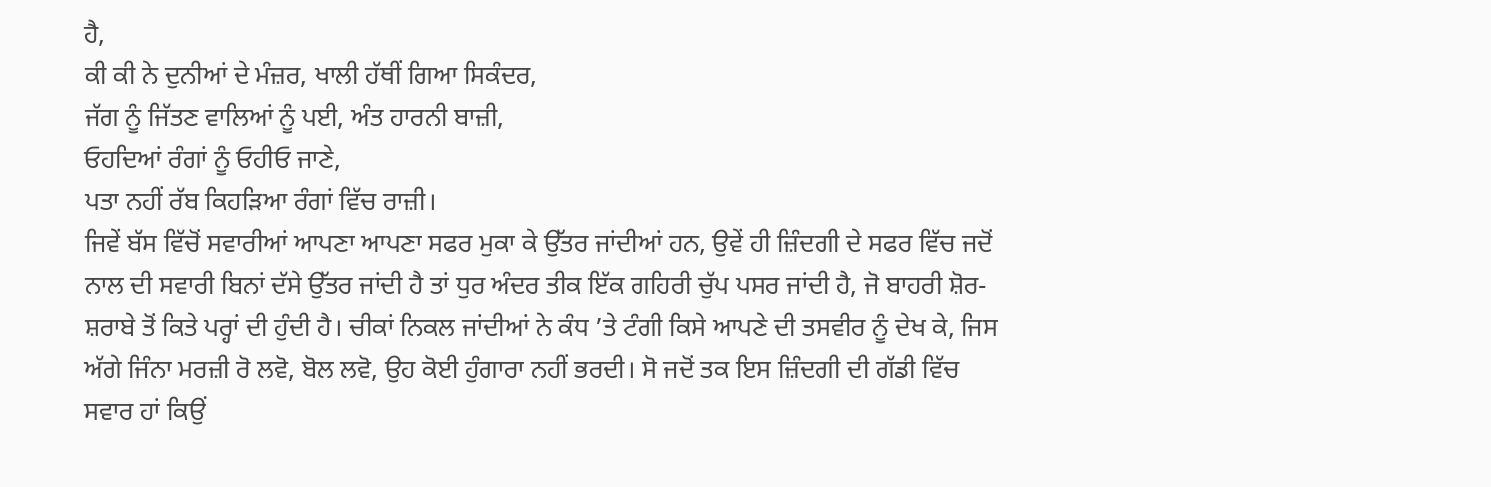ਹੈ,
ਕੀ ਕੀ ਨੇ ਦੁਨੀਆਂ ਦੇ ਮੰਜ਼ਰ, ਖਾਲੀ ਹੱਥੀਂ ਗਿਆ ਸਿਕੰਦਰ,
ਜੱਗ ਨੂੰ ਜਿੱਤਣ ਵਾਲਿਆਂ ਨੂੰ ਪਈ, ਅੰਤ ਹਾਰਨੀ ਬਾਜ਼ੀ,
ਓਹਦਿਆਂ ਰੰਗਾਂ ਨੂੰ ਓਹੀਓ ਜਾਣੇ,
ਪਤਾ ਨਹੀਂ ਰੱਬ ਕਿਹੜਿਆ ਰੰਗਾਂ ਵਿੱਚ ਰਾਜ਼ੀ।
ਜਿਵੇਂ ਬੱਸ ਵਿੱਚੋਂ ਸਵਾਰੀਆਂ ਆਪਣਾ ਆਪਣਾ ਸਫਰ ਮੁਕਾ ਕੇ ਉੱਤਰ ਜਾਂਦੀਆਂ ਹਨ, ਉਵੇਂ ਹੀ ਜ਼ਿੰਦਗੀ ਦੇ ਸਫਰ ਵਿੱਚ ਜਦੋਂ ਨਾਲ ਦੀ ਸਵਾਰੀ ਬਿਨਾਂ ਦੱਸੇ ਉੱਤਰ ਜਾਂਦੀ ਹੈ ਤਾਂ ਧੁਰ ਅੰਦਰ ਤੀਕ ਇੱਕ ਗਹਿਰੀ ਚੁੱਪ ਪਸਰ ਜਾਂਦੀ ਹੈ, ਜੋ ਬਾਹਰੀ ਸ਼ੋਰ-ਸ਼ਰਾਬੇ ਤੋਂ ਕਿਤੇ ਪਰ੍ਹਾਂ ਦੀ ਹੁੰਦੀ ਹੈ। ਚੀਕਾਂ ਨਿਕਲ ਜਾਂਦੀਆਂ ਨੇ ਕੰਧ ’ਤੇ ਟੰਗੀ ਕਿਸੇ ਆਪਣੇ ਦੀ ਤਸਵੀਰ ਨੂੰ ਦੇਖ ਕੇ, ਜਿਸ ਅੱਗੇ ਜਿੰਨਾ ਮਰਜ਼ੀ ਰੋ ਲਵੋ, ਬੋਲ ਲਵੋ, ਉਹ ਕੋਈ ਹੁੰਗਾਰਾ ਨਹੀਂ ਭਰਦੀ। ਸੋ ਜਦੋਂ ਤਕ ਇਸ ਜ਼ਿੰਦਗੀ ਦੀ ਗੱਡੀ ਵਿੱਚ ਸਵਾਰ ਹਾਂ ਕਿਉਂ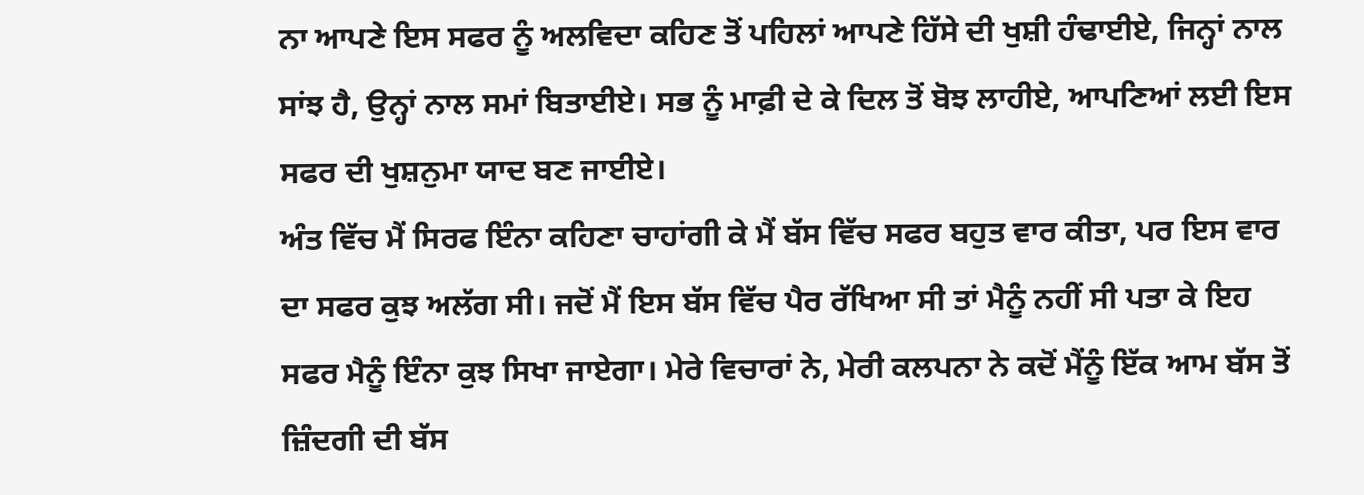ਨਾ ਆਪਣੇ ਇਸ ਸਫਰ ਨੂੰ ਅਲਵਿਦਾ ਕਹਿਣ ਤੋਂ ਪਹਿਲਾਂ ਆਪਣੇ ਹਿੱਸੇ ਦੀ ਖੁਸ਼ੀ ਹੰਢਾਈਏ, ਜਿਨ੍ਹਾਂ ਨਾਲ ਸਾਂਝ ਹੈ, ਉਨ੍ਹਾਂ ਨਾਲ ਸਮਾਂ ਬਿਤਾਈਏ। ਸਭ ਨੂੰ ਮਾਫ਼ੀ ਦੇ ਕੇ ਦਿਲ ਤੋਂ ਬੋਝ ਲਾਹੀਏ, ਆਪਣਿਆਂ ਲਈ ਇਸ ਸਫਰ ਦੀ ਖੁਸ਼ਨੁਮਾ ਯਾਦ ਬਣ ਜਾਈਏ।
ਅੰਤ ਵਿੱਚ ਮੈਂ ਸਿਰਫ ਇੰਨਾ ਕਹਿਣਾ ਚਾਹਾਂਗੀ ਕੇ ਮੈਂ ਬੱਸ ਵਿੱਚ ਸਫਰ ਬਹੁਤ ਵਾਰ ਕੀਤਾ, ਪਰ ਇਸ ਵਾਰ ਦਾ ਸਫਰ ਕੁਝ ਅਲੱਗ ਸੀ। ਜਦੋਂ ਮੈਂ ਇਸ ਬੱਸ ਵਿੱਚ ਪੈਰ ਰੱਖਿਆ ਸੀ ਤਾਂ ਮੈਨੂੰ ਨਹੀਂ ਸੀ ਪਤਾ ਕੇ ਇਹ ਸਫਰ ਮੈਨੂੰ ਇੰਨਾ ਕੁਝ ਸਿਖਾ ਜਾਏਗਾ। ਮੇਰੇ ਵਿਚਾਰਾਂ ਨੇ, ਮੇਰੀ ਕਲਪਨਾ ਨੇ ਕਦੋਂ ਮੈਂਨੂੰ ਇੱਕ ਆਮ ਬੱਸ ਤੋਂ ਜ਼ਿੰਦਗੀ ਦੀ ਬੱਸ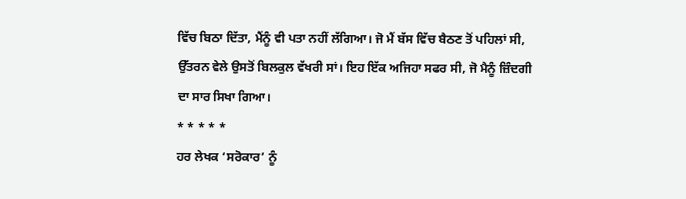ਵਿੱਚ ਬਿਠਾ ਦਿੱਤਾ, ਮੈਂਨੂੰ ਵੀ ਪਤਾ ਨਹੀਂ ਲੱਗਿਆ। ਜੋ ਮੈਂ ਬੱਸ ਵਿੱਚ ਬੈਠਣ ਤੋਂ ਪਹਿਲਾਂ ਸੀ, ਉੱਤਰਨ ਵੇਲੇ ਉਸਤੋਂ ਬਿਲਕੁਲ ਵੱਖਰੀ ਸਾਂ। ਇਹ ਇੱਕ ਅਜਿਹਾ ਸਫਰ ਸੀ, ਜੋ ਮੈਨੂੰ ਜ਼ਿੰਦਗੀ ਦਾ ਸਾਰ ਸਿਖਾ ਗਿਆ।
* * * * *
ਹਰ ਲੇਖਕ ‘ਸਰੋਕਾਰ’ ਨੂੰ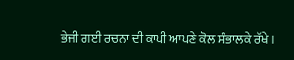ਭੇਜੀ ਗਈ ਰਚਨਾ ਦੀ ਕਾਪੀ ਆਪਣੇ ਕੋਲ ਸੰਭਾਲਕੇ ਰੱਖੇ।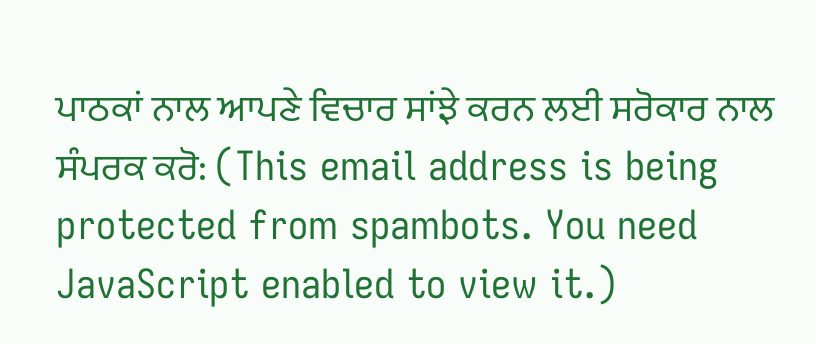ਪਾਠਕਾਂ ਨਾਲ ਆਪਣੇ ਵਿਚਾਰ ਸਾਂਝੇ ਕਰਨ ਲਈ ਸਰੋਕਾਰ ਨਾਲ ਸੰਪਰਕ ਕਰੋ: (This email address is being protected from spambots. You need JavaScript enabled to view it.)